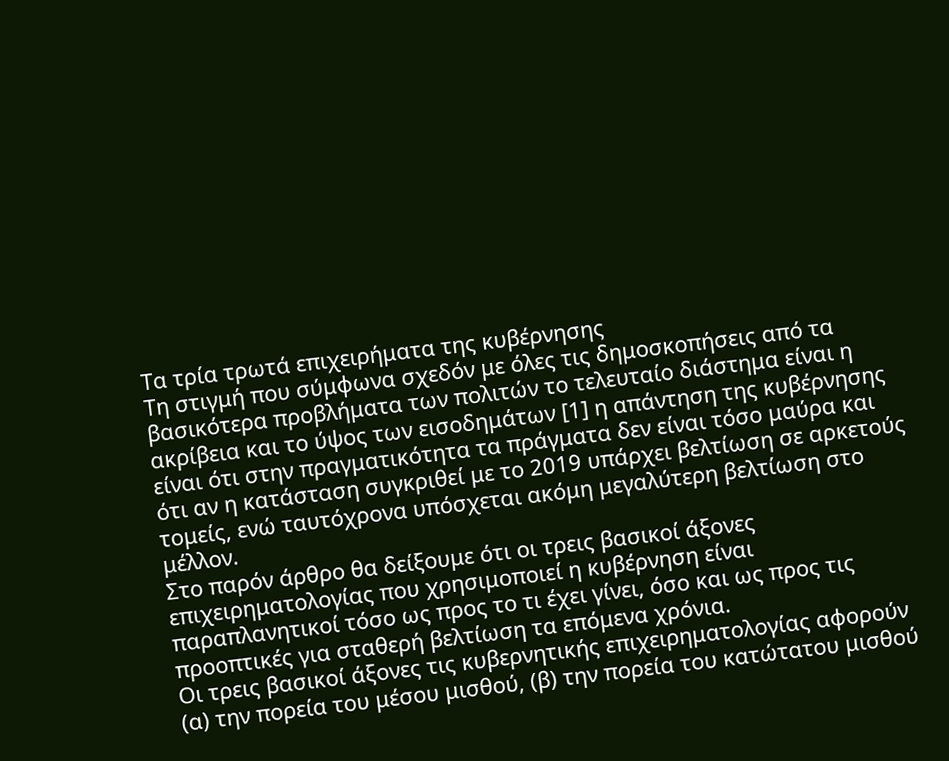Τα τρία τρωτά επιχειρήματα της κυβέρνησης
Τη στιγμή που σύμφωνα σχεδόν με όλες τις δημοσκοπήσεις από τα βασικότερα προβλήματα των πολιτών το τελευταίο διάστημα είναι η ακρίβεια και το ύψος των εισοδημάτων [1] η απάντηση της κυβέρνησης είναι ότι στην πραγματικότητα τα πράγματα δεν είναι τόσο μαύρα και ότι αν η κατάσταση συγκριθεί με το 2019 υπάρχει βελτίωση σε αρκετούς τομείς, ενώ ταυτόχρονα υπόσχεται ακόμη μεγαλύτερη βελτίωση στο μέλλον.
Στο παρόν άρθρο θα δείξουμε ότι οι τρεις βασικοί άξονες επιχειρηματολογίας που χρησιμοποιεί η κυβέρνηση είναι παραπλανητικοί τόσο ως προς το τι έχει γίνει, όσο και ως προς τις προοπτικές για σταθερή βελτίωση τα επόμενα χρόνια.
Οι τρεις βασικοί άξονες τις κυβερνητικής επιχειρηματολογίας αφορούν (α) την πορεία του μέσου μισθού, (β) την πορεία του κατώτατου μισθού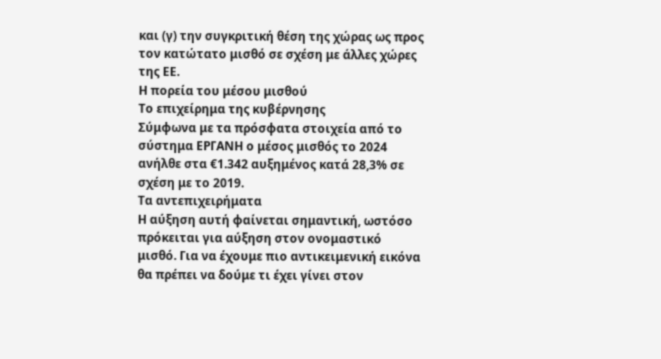και (γ) την συγκριτική θέση της χώρας ως προς τον κατώτατο μισθό σε σχέση με άλλες χώρες της ΕΕ.
Η πορεία του μέσου μισθού
Το επιχείρημα της κυβέρνησης
Σύμφωνα με τα πρόσφατα στοιχεία από το σύστημα ΕΡΓΑΝΗ ο μέσος μισθός το 2024 ανήλθε στα €1.342 αυξημένος κατά 28,3% σε σχέση με το 2019.
Τα αντεπιχειρήματα
Η αύξηση αυτή φαίνεται σημαντική, ωστόσο πρόκειται για αύξηση στον ονομαστικό μισθό. Για να έχουμε πιο αντικειμενική εικόνα θα πρέπει να δούμε τι έχει γίνει στον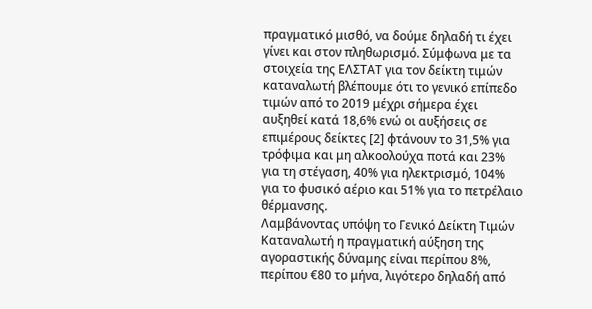πραγματικό μισθό, να δούμε δηλαδή τι έχει γίνει και στον πληθωρισμό. Σύμφωνα με τα στοιχεία της ΕΛΣΤΑΤ για τον δείκτη τιμών καταναλωτή βλέπουμε ότι το γενικό επίπεδο τιμών από το 2019 μέχρι σήμερα έχει αυξηθεί κατά 18,6% ενώ οι αυξήσεις σε επιμέρους δείκτες [2] φτάνουν το 31,5% για τρόφιμα και μη αλκοολούχα ποτά και 23% για τη στέγαση, 40% για ηλεκτρισμό, 104% για το φυσικό αέριο και 51% για το πετρέλαιο θέρμανσης.
Λαμβάνοντας υπόψη το Γενικό Δείκτη Τιμών Καταναλωτή η πραγματική αύξηση της αγοραστικής δύναμης είναι περίπου 8%, περίπου €80 το μήνα, λιγότερο δηλαδή από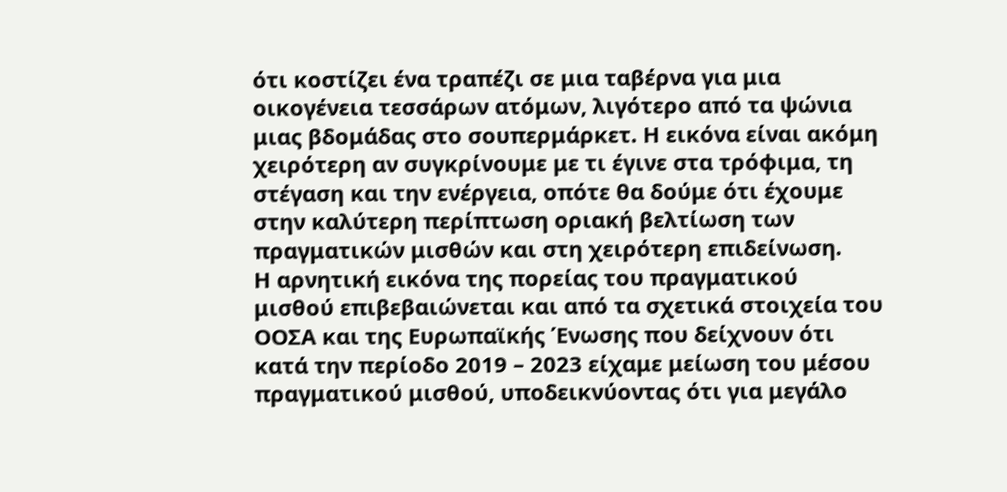ότι κοστίζει ένα τραπέζι σε μια ταβέρνα για μια οικογένεια τεσσάρων ατόμων, λιγότερο από τα ψώνια μιας βδομάδας στο σουπερμάρκετ. Η εικόνα είναι ακόμη χειρότερη αν συγκρίνουμε με τι έγινε στα τρόφιμα, τη στέγαση και την ενέργεια, οπότε θα δούμε ότι έχουμε στην καλύτερη περίπτωση οριακή βελτίωση των πραγματικών μισθών και στη χειρότερη επιδείνωση.
Η αρνητική εικόνα της πορείας του πραγματικού μισθού επιβεβαιώνεται και από τα σχετικά στοιχεία του ΟΟΣΑ και της Ευρωπαϊκής Ένωσης που δείχνουν ότι κατά την περίοδο 2019 – 2023 είχαμε μείωση του μέσου πραγματικού μισθού, υποδεικνύοντας ότι για μεγάλο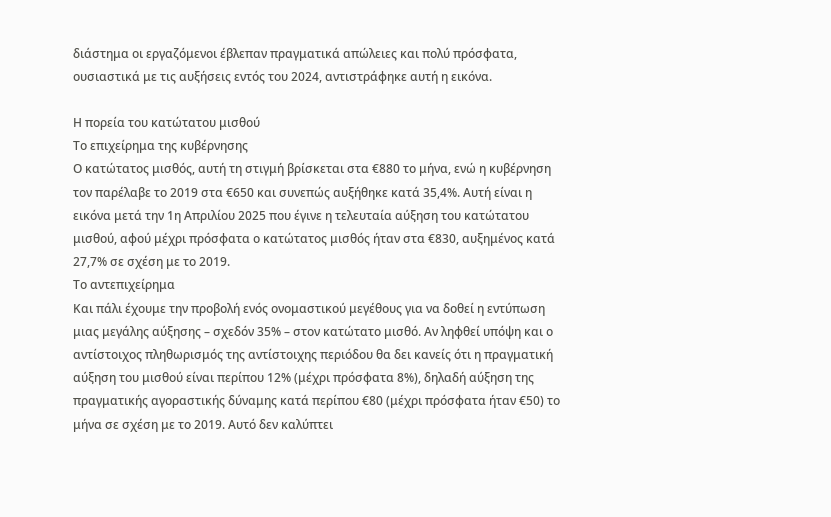διάστημα οι εργαζόμενοι έβλεπαν πραγματικά απώλειες και πολύ πρόσφατα, ουσιαστικά με τις αυξήσεις εντός του 2024, αντιστράφηκε αυτή η εικόνα.

Η πορεία του κατώτατου μισθού
Το επιχείρημα της κυβέρνησης
Ο κατώτατος μισθός, αυτή τη στιγμή βρίσκεται στα €880 το μήνα, ενώ η κυβέρνηση τον παρέλαβε το 2019 στα €650 και συνεπώς αυξήθηκε κατά 35,4%. Αυτή είναι η εικόνα μετά την 1η Απριλίου 2025 που έγινε η τελευταία αύξηση του κατώτατου μισθού, αφού μέχρι πρόσφατα ο κατώτατος μισθός ήταν στα €830, αυξημένος κατά 27,7% σε σχέση με το 2019.
Το αντεπιχείρημα
Και πάλι έχουμε την προβολή ενός ονομαστικού μεγέθους για να δοθεί η εντύπωση μιας μεγάλης αύξησης – σχεδόν 35% – στον κατώτατο μισθό. Αν ληφθεί υπόψη και ο αντίστοιχος πληθωρισμός της αντίστοιχης περιόδου θα δει κανείς ότι η πραγματική αύξηση του μισθού είναι περίπου 12% (μέχρι πρόσφατα 8%), δηλαδή αύξηση της πραγματικής αγοραστικής δύναμης κατά περίπου €80 (μέχρι πρόσφατα ήταν €50) το μήνα σε σχέση με το 2019. Αυτό δεν καλύπτει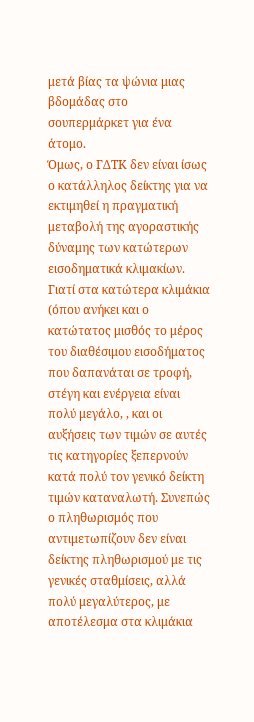μετά βίας τα ψώνια μιας βδομάδας στο σουπερμάρκετ για ένα άτομο.
Όμως, ο ΓΔΤΚ δεν είναι ίσως ο κατάλληλος δείκτης για να εκτιμηθεί η πραγματική μεταβολή της αγοραστικής δύναμης των κατώτερων εισοδηματικά κλιμακίων. Γιατί στα κατώτερα κλιμάκια (όπου ανήκει και ο κατώτατος μισθός το μέρος του διαθέσιμου εισοδήματος που δαπανάται σε τροφή, στέγη και ενέργεια είναι πολύ μεγάλο, , και οι αυξήσεις των τιμών σε αυτές τις κατηγορίες ξεπερνούν κατά πολύ τον γενικό δείκτη τιμών καταναλωτή. Συνεπώς ο πληθωρισμός που αντιμετωπίζουν δεν είναι δείκτης πληθωρισμού με τις γενικές σταθμίσεις, αλλά πολύ μεγαλύτερος, με αποτέλεσμα στα κλιμάκια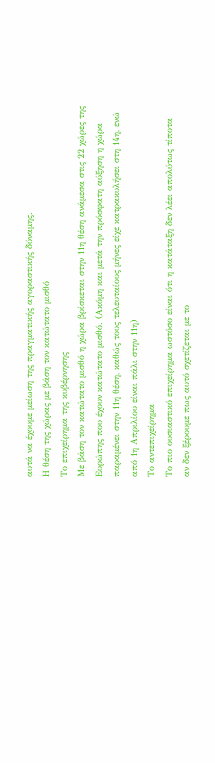αυτά να έχουμε μείωση της πραγματικής αγοραστικής δύναμης.
Η θέση της χώρας με βάση τον κατώτατο μισθό
Το επιχείρημα της κυβέρνησης
Με βάση τον κατώτατο μισθό η χώρα βρίσκεται στην 11η θέση ανάμεσα στις 22 χώρες της Ευρώπης που έχουν κατώτατο μισθό. (Ακόμη και μετά την πρόσφατη αύξηση η χώρα παραμένει στην 11η θέση, καθώς τους τελευταίους μήνες είχε κατρακυλήσει στη 14η, ενώ από 1η Απριλίου είναι πάλι στην 11η)
Το αντεπιχείρημα
Το πιο ουσιαστικό επιχείρημα ωστόσο είναι ότι η κατάταξη δεν λέει απολύτως τίποτα αν δεν ξέρουμε πως αυτό σχετίζεται με το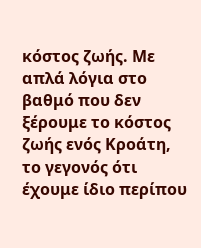κόστος ζωής. Με απλά λόγια στο βαθμό που δεν ξέρουμε το κόστος ζωής ενός Κροάτη, το γεγονός ότι έχουμε ίδιο περίπου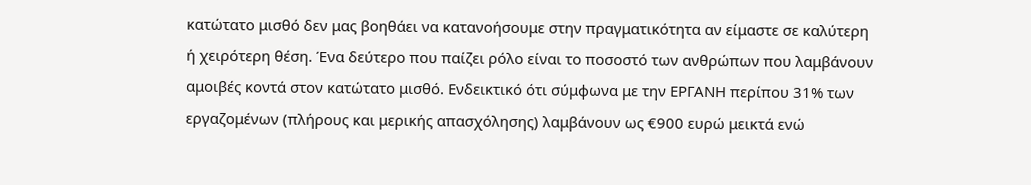κατώτατο μισθό δεν μας βοηθάει να κατανοήσουμε στην πραγματικότητα αν είμαστε σε καλύτερη ή χειρότερη θέση. Ένα δεύτερο που παίζει ρόλο είναι το ποσοστό των ανθρώπων που λαμβάνουν αμοιβές κοντά στον κατώτατο μισθό. Ενδεικτικό ότι σύμφωνα με την ΕΡΓΑΝΗ περίπου 31% των εργαζομένων (πλήρους και μερικής απασχόλησης) λαμβάνουν ως €900 ευρώ μεικτά ενώ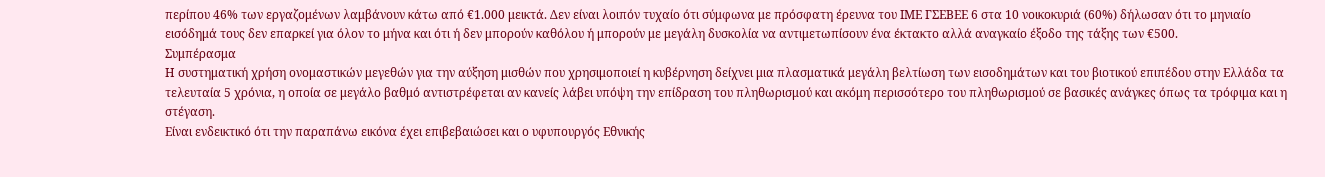περίπου 46% των εργαζομένων λαμβάνουν κάτω από €1.000 μεικτά. Δεν είναι λοιπόν τυχαίο ότι σύμφωνα με πρόσφατη έρευνα του ΙΜΕ ΓΣΕΒΕΕ 6 στα 10 νοικοκυριά (60%) δήλωσαν ότι το μηνιαίο εισόδημά τους δεν επαρκεί για όλον το μήνα και ότι ή δεν μπορούν καθόλου ή μπορούν με μεγάλη δυσκολία να αντιμετωπίσουν ένα έκτακτο αλλά αναγκαίο έξοδο της τάξης των €500.
Συμπέρασμα
Η συστηματική χρήση ονομαστικών μεγεθών για την αύξηση μισθών που χρησιμοποιεί η κυβέρνηση δείχνει μια πλασματικά μεγάλη βελτίωση των εισοδημάτων και του βιοτικού επιπέδου στην Ελλάδα τα τελευταία 5 χρόνια, η οποία σε μεγάλο βαθμό αντιστρέφεται αν κανείς λάβει υπόψη την επίδραση του πληθωρισμού και ακόμη περισσότερο του πληθωρισμού σε βασικές ανάγκες όπως τα τρόφιμα και η στέγαση.
Είναι ενδεικτικό ότι την παραπάνω εικόνα έχει επιβεβαιώσει και ο υφυπουργός Εθνικής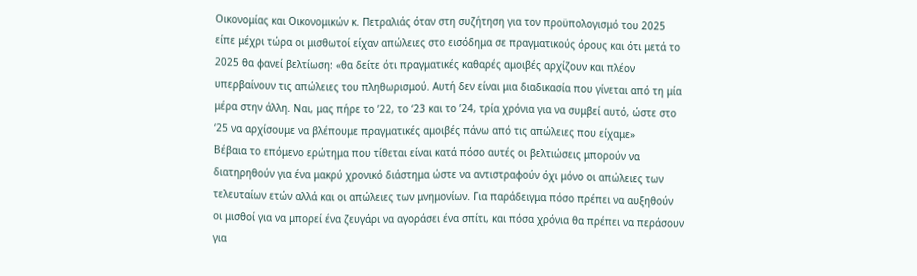Οικονομίας και Οικονομικών κ. Πετραλιάς όταν στη συζήτηση για τον προϋπολογισμό του 2025 είπε μέχρι τώρα οι μισθωτοί είχαν απώλειες στο εισόδημα σε πραγματικούς όρους και ότι μετά το 2025 θα φανεί βελτίωση: «θα δείτε ότι πραγματικές καθαρές αμοιβές αρχίζουν και πλέον υπερβαίνουν τις απώλειες του πληθωρισμού. Αυτή δεν είναι μια διαδικασία που γίνεται από τη μία μέρα στην άλλη. Ναι, μας πήρε το ’22, το ‘23 και το ’24, τρία χρόνια για να συμβεί αυτό, ώστε στο ‘25 να αρχίσουμε να βλέπουμε πραγματικές αμοιβές πάνω από τις απώλειες που είχαμε»
Βέβαια το επόμενο ερώτημα που τίθεται είναι κατά πόσο αυτές οι βελτιώσεις μπορούν να διατηρηθούν για ένα μακρύ χρονικό διάστημα ώστε να αντιστραφούν όχι μόνο οι απώλειες των τελευταίων ετών αλλά και οι απώλειες των μνημονίων. Για παράδειγμα πόσο πρέπει να αυξηθούν οι μισθοί για να μπορεί ένα ζευγάρι να αγοράσει ένα σπίτι, και πόσα χρόνια θα πρέπει να περάσουν για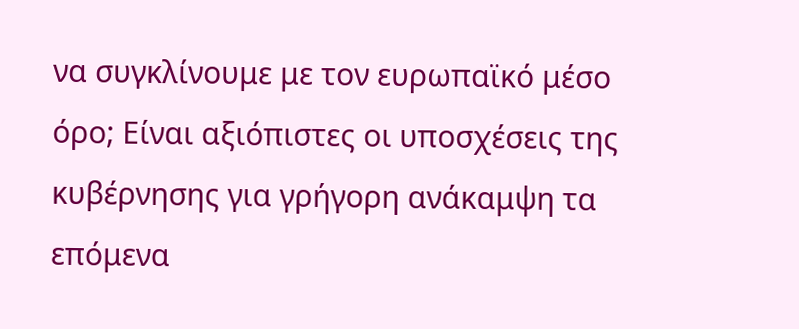να συγκλίνουμε με τον ευρωπαϊκό μέσο όρο; Είναι αξιόπιστες οι υποσχέσεις της κυβέρνησης για γρήγορη ανάκαμψη τα επόμενα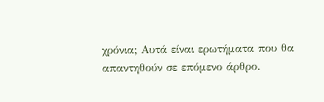χρόνια; Αυτά είναι ερωτήματα που θα απαντηθούν σε επόμενο άρθρο.